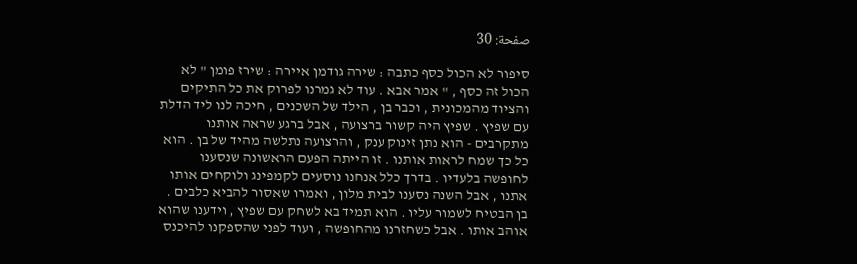صفحة: 30

סיפור לא הכול כסף כתבה : שירה גודמן איירה : שירז פומן " לא הכול זה כסף , " אמר אבא . עוד לא גמרנו לפרוק את כל התיקים והציוד מהמכונית , וכבר בן , הילד של השכנים , חיכה לנו ליד הדלת עם שפיץ . שפיץ היה קשור ברצועה , אבל ברגע שראה אותנו מתקרבים - הוא נתן זינוק ענק , והרצועה נתלשה מהיד של בן . הוא כל כך שמח לראות אותנו . זו הייתה הפעם הראשונה שנסענו לחופשה בלעדיו . בדרך כלל אנחנו נוסעים לקמפינג ולוקחים אותו אתנו , אבל השנה נסענו לבית מלון , ואמרו שאסור להביא כלבים . בן הבטיח לשמור עליו . הוא תמיד בא לשחק עם שפיץ , וידענו שהוא אוהב אותו . אבל כשחזרנו מהחופשה , ועוד לפני שהספקנו להיכנס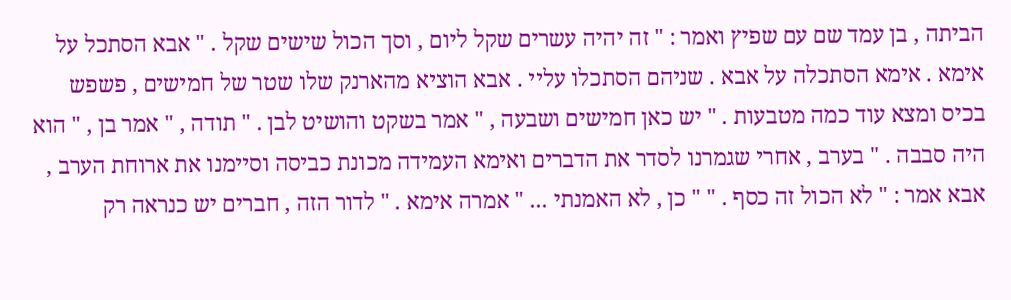הביתה , בן עמד שם עם שפיץ ואמר : " זה יהיה עשרים שקל ליום , וסך הכול שישים שקל . " אבא הסתכל על אימא . אימא הסתכלה על אבא . שניהם הסתכלו עליי . אבא הוציא מהארנק שלו שטר של חמישים , פשפש בכיס ומצא עוד כמה מטבעות . " יש כאן חמישים ושבעה , " אמר בשקט והושיט לבן . " תודה , " אמר בן , " הוא היה סבבה . " בערב , אחרי שגמרנו לסדר את הדברים ואימא העמידה מכונת כביסה וסיימנו את ארוחת הערב , אבא אמר : " לא הכול זה כסף . " " כן , לא האמנתי ... " אמרה אימא . " לדור הזה , חברים יש כנראה רק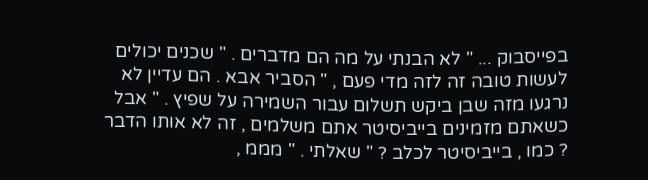בפייסבוק ... " לא הבנתי על מה הם מדברים . " שכנים יכולים לעשות טובה זה לזה מדי פעם , " הסביר אבא . הם עדיין לא נרגעו מזה שבן ביקש תשלום עבור השמירה על שפיץ . " אבל כשאתם מזמינים בייביסיטר אתם משלמים , זה לא אותו הדבר ? כמו , בייביסיטר לכלב ? " שאלתי . " מממ ,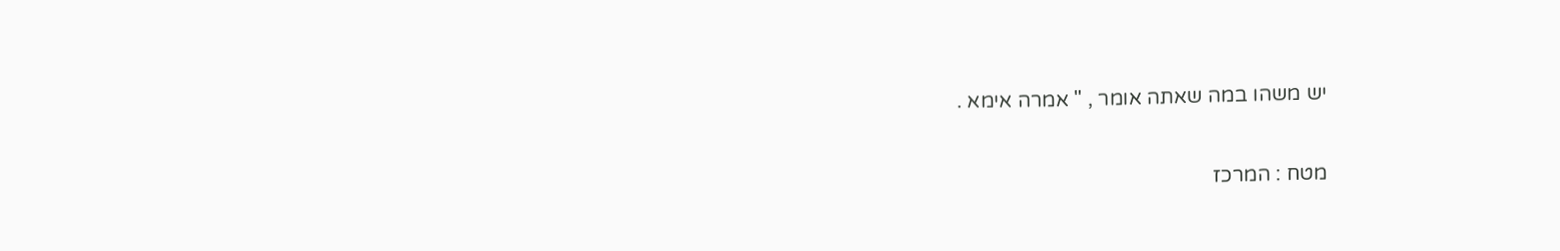יש משהו במה שאתה אומר , " אמרה אימא .

מטח : המרכז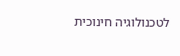לטכנולוגיה חינוכית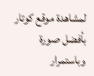لمشاهدة موقع كوتار بأفضل صورة وباستمرار